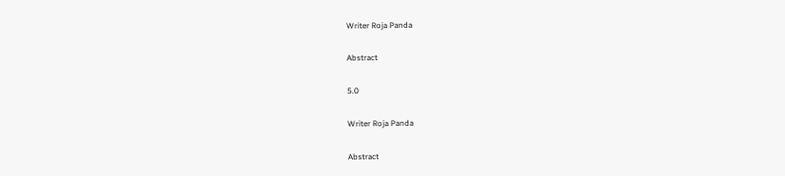Writer Roja Panda

Abstract

5.0

Writer Roja Panda

Abstract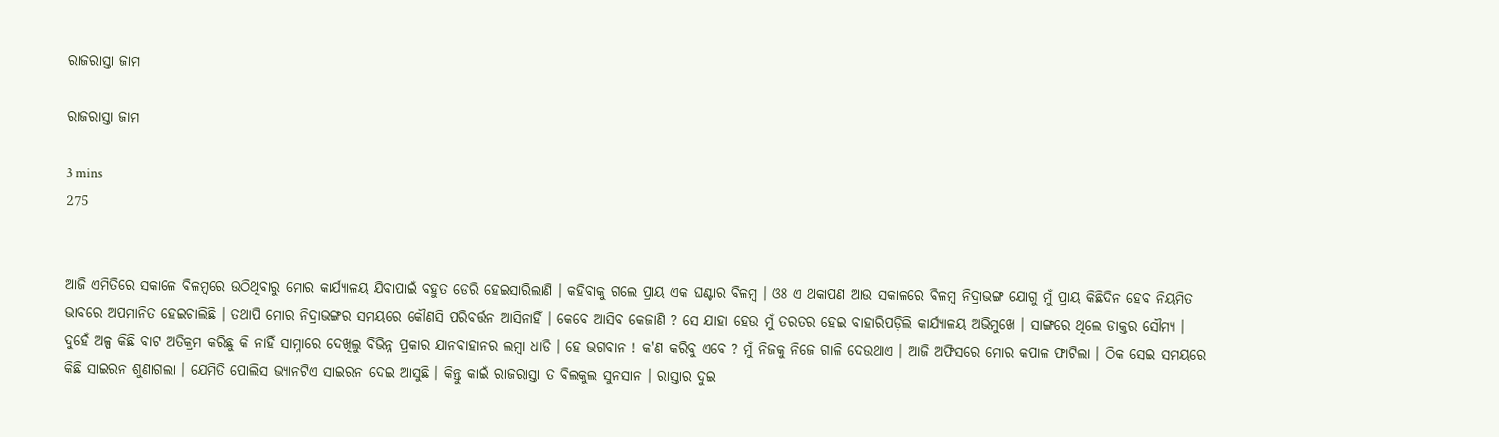ରାଜରାସ୍ତା ଜାମ

ରାଜରାସ୍ତା ଜାମ

3 mins
275


ଆଜି ଏମିତିରେ ସକାଳେ ବିଳମ୍ବରେ ଉଠିଥିବାରୁ ମୋର କାର୍ଯ୍ୟାଳୟ ଯିବାପାଇଁ ବହୁତ ଡେରି ହେଇସାରିଲାଣି । କହିବାକୁ ଗଲେ ପ୍ରାୟ ଏକ ଘଣ୍ଟାର ବିଳମ୍ବ । ଓଃ ଏ ଥକାପଣ ଆଉ ସକାଳରେ ବିଳମ୍ବ ନିଦ୍ରାଭଙ୍ଗ ଯୋଗୁ ମୁଁ ପ୍ରାୟ କିଛିଦିନ ହେବ ନିୟମିତ ଭାବରେ ଅପମାନିତ ହେଇଚାଲିଛି । ତଥାପି ମୋର ନିଦ୍ରାଭଙ୍ଗର ସମୟରେ କୌଣସି ପରିବର୍ତ୍ତନ ଆସିନାହିଁ । କେବେ ଆସିବ କେଜାଣି ? ସେ ଯାହା ହେଉ ମୁଁ ତରତର ହେଇ ବାହାରିପଡ଼ିଲି କାର୍ଯ୍ୟାଳୟ ଅଭିମୁଖେ । ସାଙ୍ଗରେ ଥିଲେ ଡାକ୍ତର ସୌମ୍ୟ । ଦୁହେଁ ଅଳ୍ପ କିଛି ବାଟ ଅତିକ୍ରମ କରିଛୁ କି ନାହିଁ ସାମ୍ନାରେ ଦେଖିଲୁ ବିଭିନ୍ନ ପ୍ରକାର ଯାନବାହାନର ଲମ୍ବା ଧାଡି । ହେ ଭଗବାନ ! କ'ଣ କରିବୁ ଏବେ ? ମୁଁ ନିଜକୁ ନିଜେ ଗାଳି ଦେଉଥାଏ । ଆଜି ଅଫିସରେ ମୋର କପାଳ ଫାଟିଲା । ଠିକ ସେଇ ସମୟରେ କିଛି ସାଇରନ ଶୁଣାଗଲା । ଯେମିତି ପୋଲିସ ଭ୍ୟାନଟିଏ ସାଇରନ ଦେଇ ଆସୁଛି । କିନ୍ତୁ କାଇଁ ରାଜରାସ୍ତା ତ ବିଲକୁଲ ସୁନସାନ । ରାସ୍ତାର ଦୁଇ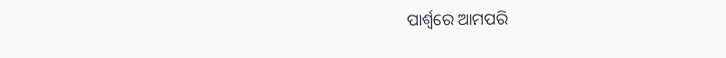ପାର୍ଶ୍ଵରେ ଆମପରି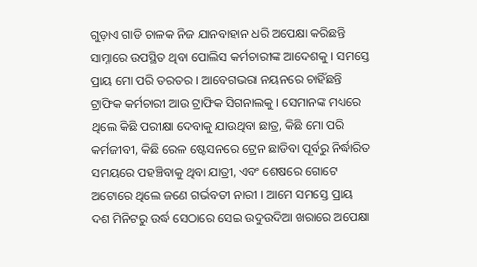ଗୁଡ଼ାଏ ଗାଡି ଚାଳକ ନିଜ ଯାନବାହାନ ଧରି ଅପେକ୍ଷା କରିଛନ୍ତି ସାମ୍ନାରେ ଉପସ୍ଥିତ ଥିବା ପୋଲିସ କର୍ମଚାରୀଙ୍କ ଆଦେଶକୁ । ସମସ୍ତେ ପ୍ରାୟ ମୋ ପରି ତରତର । ଆବେଗଭରା ନୟନରେ ଚାହିଁଛନ୍ତି ଟ୍ରାଫିକ କର୍ମଚାରୀ ଆଉ ଟ୍ରାଫିକ ସିଗନାଲକୁ । ସେମାନଙ୍କ ମଧ୍ୟରେ ଥିଲେ କିଛି ପରୀକ୍ଷା ଦେବାକୁ ଯାଉଥିବା ଛାତ୍ର, କିଛି ମୋ ପରି କର୍ମଜୀବୀ, କିଛି ରେଳ ଷ୍ଟେସନରେ ଟ୍ରେନ ଛାଡିବା ପୂର୍ବରୁ ନିର୍ଦ୍ଧାରିତ ସମୟରେ ପହଞ୍ଚିବାକୁ ଥିବା ଯାତ୍ରୀ, ଏବଂ ଶେଷରେ ଗୋଟେ ଅଟୋରେ ଥିଲେ ଜଣେ ଗର୍ଭବତୀ ନାରୀ । ଆମେ ସମସ୍ତେ ପ୍ରାୟ ଦଶ ମିନିଟରୁ ଉର୍ଦ୍ଧ ସେଠାରେ ସେଇ ଉଦୁଉଦିଆ ଖରାରେ ଅପେକ୍ଷା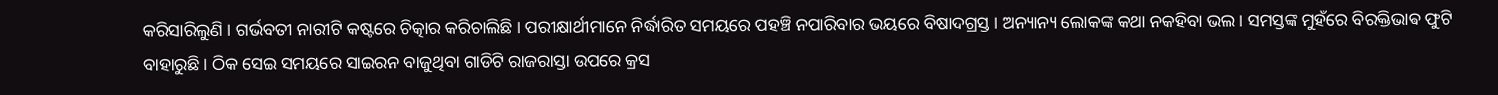କରିସାରିଲୁଣି । ଗର୍ଭବତୀ ନାରୀଟି କଷ୍ଟରେ ଚିତ୍କାର କରିଚାଲିଛି । ପରୀକ୍ଷାର୍ଥୀମାନେ ନିର୍ଦ୍ଧାରିତ ସମୟରେ ପହଞ୍ଚି ନପାରିବାର ଭୟରେ ବିଷାଦଗ୍ରସ୍ତ । ଅନ୍ୟାନ୍ୟ ଲୋକଙ୍କ କଥା ନକହିବା ଭଲ । ସମସ୍ତଙ୍କ ମୁହଁରେ ବିରକ୍ତିଭାଵ ଫୁଟି ବାହାରୁଛି । ଠିକ ସେଇ ସମୟରେ ସାଇରନ ବାଜୁଥିବା ଗାଡିଟି ରାଜରାସ୍ତା ଉପରେ କ୍ରସ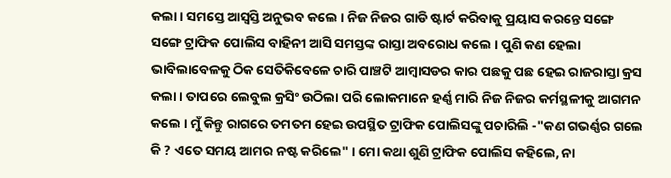କଲା । ସମସ୍ତେ ଆସ୍ୱସ୍ତି ଅନୁଭବ କଲେ । ନିଜ ନିଜର ଗାଡି ଷ୍ଟାର୍ଟ କରିବାକୁ ପ୍ରୟାସ କରନ୍ତେ ସଙ୍ଗେ ସଙ୍ଗେ ଟ୍ରାଫିକ ପୋଲିସ ବାହିନୀ ଆସି ସମସ୍ତଙ୍କ ରାସ୍ତା ଅବରୋଧ କଲେ । ପୁଣି କଣ ହେଲା ଭାବିଲାବେଳକୁ ଠିକ ସେତିକିବେଳେ ଚାରି ପାଞ୍ଚଟି ଆମ୍ବାସଡର କାର ପଛକୁ ପଛ ହେଇ ରାଜରାସ୍ତା କ୍ରସ କଲା । ତାପରେ ଲେବୁଲ କ୍ରସିଂ ଉଠିଲା ପରି ଲୋକମାନେ ହର୍ଣ୍ଣ ମାରି ନିଜ ନିଜର କର୍ମସ୍ଥଳୀକୁ ଆଗମନ କଲେ । ମୁଁ କିନ୍ତୁ ରାଗରେ ତମତମ ହେଇ ଉପସ୍ଥିତ ଟ୍ରାଫିକ ପୋଲିସଙ୍କୁ ପଚାରିଲି -"କଣ ଗଭର୍ଣ୍ଣର ଗଲେ କି ? ଏତେ ସମୟ ଆମର ନଷ୍ଟ କରିଲେ" । ମୋ କଥା ଶୁଣି ଟ୍ରାଫିକ ପୋଲିସ କହିଲେ, ନା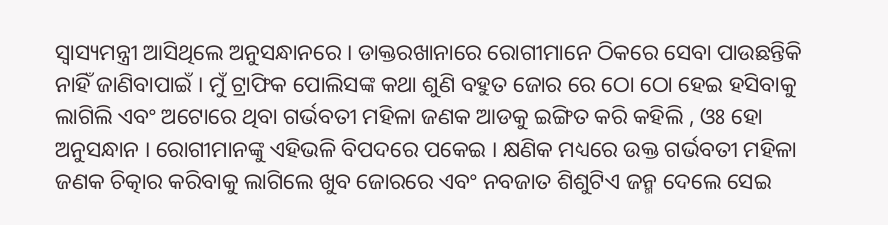ସ୍ୱାସ୍ୟମନ୍ତ୍ରୀ ଆସିଥିଲେ ଅନୁସନ୍ଧାନରେ । ଡାକ୍ତରଖାନାରେ ରୋଗୀମାନେ ଠିକରେ ସେବା ପାଉଛନ୍ତିକି ନାହିଁ ଜାଣିବାପାଇଁ । ମୁଁ ଟ୍ରାଫିକ ପୋଲିସଙ୍କ କଥା ଶୁଣି ବହୁତ ଜୋର ରେ ଠୋ ଠୋ ହେଇ ହସିବାକୁ ଲାଗିଲି ଏବଂ ଅଟୋରେ ଥିବା ଗର୍ଭବତୀ ମହିଳା ଜଣକ ଆଡକୁ ଇଙ୍ଗିତ କରି କହିଲି , ଓଃ ହୋ ଅନୁସନ୍ଧାନ । ରୋଗୀମାନଙ୍କୁ ଏହିଭଳି ବିପଦରେ ପକେଇ । କ୍ଷଣିକ ମଧ୍ୟରେ ଉକ୍ତ ଗର୍ଭବତୀ ମହିଳା ଜଣକ ଚିତ୍କାର କରିବାକୁ ଲାଗିଲେ ଖୁବ ଜୋରରେ ଏବଂ ନବଜାତ ଶିଶୁଟିଏ ଜନ୍ମ ଦେଲେ ସେଇ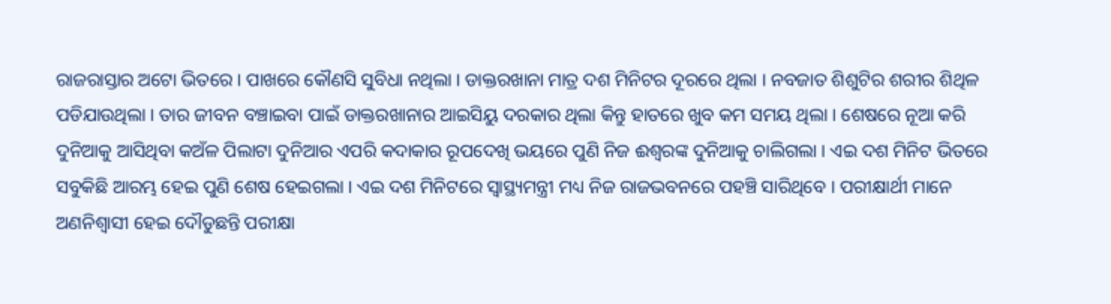ରାଜରାସ୍ତାର ଅଟୋ ଭିତରେ । ପାଖରେ କୌଣସି ସୁବିଧା ନଥିଲା । ଡାକ୍ତରଖାନା ମାତ୍ର ଦଶ ମିନିଟର ଦୂରରେ ଥିଲା । ନବଜାତ ଶିଶୁଟିର ଶରୀର ଶିଥିଳ ପଡିଯାଉଥିଲା । ତାର ଜୀବନ ବଞ୍ଚାଇବା ପାଇଁ ଡାକ୍ତରଖାନାର ଆଇସିୟୁ ଦରକାର ଥିଲା କିନ୍ତୁ ହାତରେ ଖୁବ କମ ସମୟ ଥିଲା । ଶେଷରେ ନୂଆ କରି ଦୁନିଆକୁ ଆସିଥିବା କଅଁଳ ପିଲାଟା ଦୁନିଆର ଏପରି କଦାକାର ରୂପଦେଖି ଭୟରେ ପୁଣି ନିଜ ଈଶ୍ୱରଙ୍କ ଦୁନିଆକୁ ଚାଲିଗଲା । ଏଇ ଦଶ ମିନିଟ ଭିତରେ ସବୁକିଛି ଆରମ୍ଭ ହେଇ ପୁଣି ଶେଷ ହେଇଗଲା । ଏଇ ଦଶ ମିନିଟରେ ସ୍ୱାସ୍ଥ୍ୟମନ୍ତ୍ରୀ ମଧ୍ୟ ନିଜ ରାଜଭବନରେ ପହଞ୍ଚି ସାରିଥିବେ । ପରୀକ୍ଷାର୍ଥୀ ମାନେ ଅଣନିଶ୍ୱାସୀ ହେଇ ଦୌଡୁଛନ୍ତି ପରୀକ୍ଷା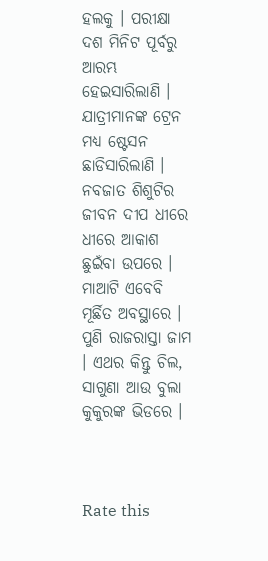ହଲକୁ । ପରୀକ୍ଷା ଦଶ ମିନିଟ ପୂର୍ବରୁ ଆରମ୍ଭ ହେଇସାରିଲାଣି । ଯାତ୍ରୀମାନଙ୍କ ଟ୍ରେନ ମଧ୍ୟ ଷ୍ଟେସନ ଛାଡିସାରିଲାଣି । ନବଜାତ ଶିଶୁଟିର ଜୀବନ ଦୀପ ଧୀରେ ଧୀରେ ଆକାଶ ଛୁଇଁବା ଉପରେ । ମାଆଟି ଏବେବି ମୂର୍ଛିତ ଅବସ୍ଥାରେ । ପୁଣି ରାଜରାସ୍ତା ଜାମ । ଏଥର କିନ୍ତୁ ଚିଲ, ସାଗୁଣା ଆଉ ବୁଲା କୁକୁରଙ୍କ ଭିଡରେ ।



Rate this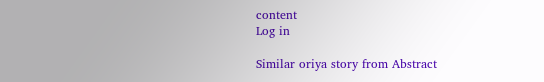content
Log in

Similar oriya story from Abstract